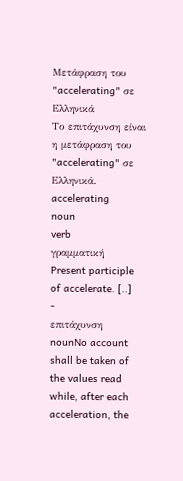Μετάφραση του "accelerating" σε Ελληνικά
Το επιτάχυνση είναι η μετάφραση του "accelerating" σε Ελληνικά.
accelerating
noun
verb
γραμματική
Present participle of accelerate. [..]
-
επιτάχυνση
nounNo account shall be taken of the values read while, after each acceleration, the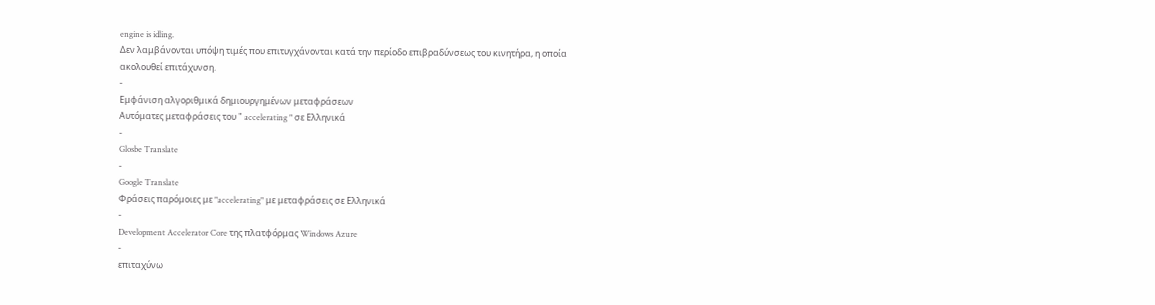engine is idling.
Δεν λαμβάνονται υπόψη τιμές που επιτυγχάνονται κατά την περίοδο επιβραδύνσεως του κινητήρα, η οποία ακολουθεί επιτάχυνση.
-
Εμφάνιση αλγοριθμικά δημιουργημένων μεταφράσεων
Αυτόματες μεταφράσεις του " accelerating " σε Ελληνικά
-
Glosbe Translate
-
Google Translate
Φράσεις παρόμοιες με "accelerating" με μεταφράσεις σε Ελληνικά
-
Development Accelerator Core της πλατφόρμας Windows Azure
-
επιταχύνω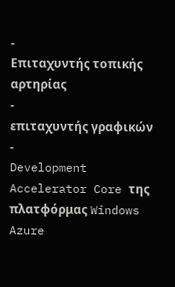-
Επιταχυντής τοπικής αρτηρίας
-
επιταχυντής γραφικών
-
Development Accelerator Core της πλατφόρμας Windows Azure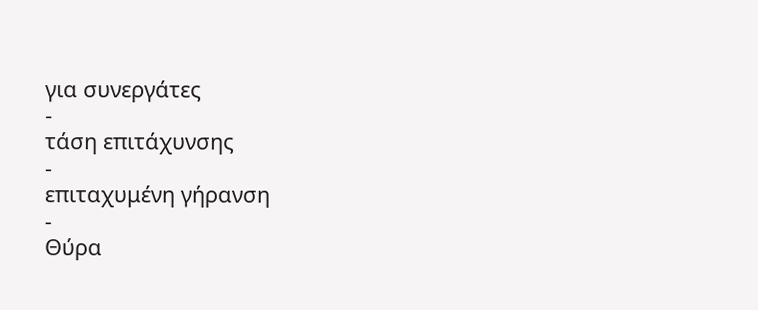για συνεργάτες
-
τάση επιτάχυνσης
-
επιταχυμένη γήρανση
-
Θύρα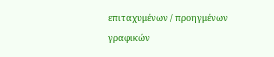επιταχυμένων / προηγμένων γραφικών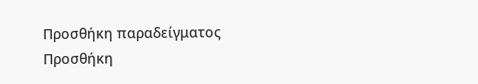Προσθήκη παραδείγματος
Προσθήκη